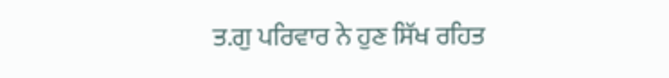ਤ.ਗੁ ਪਰਿਵਾਰ ਨੇ ਹੁਣ ਸਿੱਖ ਰਹਿਤ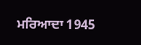ਮਰਿਆਦਾ 1945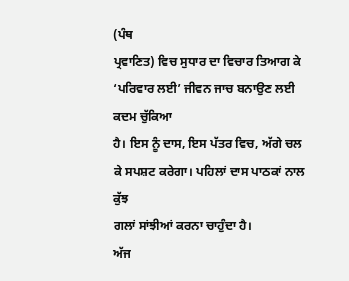(ਪੰਥ
ਪ੍ਰਵਾਣਿਤ) ਵਿਚ ਸੁਧਾਰ ਦਾ ਵਿਚਾਰ ਤਿਆਗ ਕੇ ‘ਪਰਿਵਾਰ ਲਈ’ ਜੀਵਨ ਜਾਚ ਬਨਾਉਣ ਲਈ ਕਦਮ ਚੁੱਕਿਆ
ਹੈ। ਇਸ ਨੂੰ ਦਾਸ, ਇਸ ਪੱਤਰ ਵਿਚ, ਅੱਗੇ ਚਲ ਕੇ ਸਪਸ਼ਟ ਕਰੇਗਾ। ਪਹਿਲਾਂ ਦਾਸ ਪਾਠਕਾਂ ਨਾਲ ਕੁੱਝ
ਗਲਾਂ ਸਾਂਝੀਆਂ ਕਰਨਾ ਚਾਹੁੰਦਾ ਹੈ।
ਅੱਜ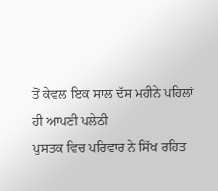ਤੋਂ ਕੇਵਲ ਇਕ ਸਾਲ ਦੱਸ ਮਹੀਨੇ ਪਹਿਲਾਂ ਹੀ ਆਪਣੀ ਪਲੇਠੀ
ਪੁਸਤਕ ਵਿਚ ਪਰਿਵਾਰ ਨੇ ਸਿੱਖ ਰਹਿਤ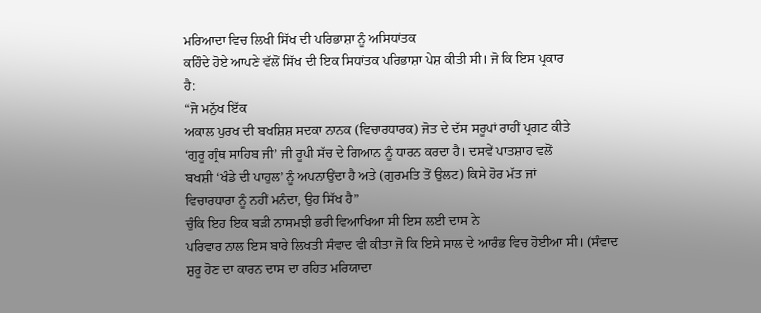ਮਰਿਆਦਾ ਵਿਚ ਲਿਖੀ ਸਿੱਖ ਦੀ ਪਰਿਭਾਸ਼ਾ ਨੂੰ ਅਸਿਧਾਂਤਕ
ਕਹਿੰਦੇ ਹੋਏ ਆਪਣੇ ਵੱਲੋਂ ਸਿੱਖ ਦੀ ਇਕ ਸਿਧਾਂਤਕ ਪਰਿਭਾਸ਼ਾ ਪੇਸ਼ ਕੀਤੀ ਸੀ। ਜੋ ਕਿ ਇਸ ਪ੍ਰਕਾਰ
ਹੈ:
“ਜੋ ਮਨੁੱਖ ਇੱਕ
ਅਕਾਲ ਪੁਰਖ ਦੀ ਬਖਸ਼ਿਸ਼ ਸਦਕਾ ਨਾਨਕ (ਵਿਚਾਰਧਾਰਕ) ਜੋਤ ਦੇ ਦੱਸ ਸਰੂਪਾਂ ਰਾਹੀਂ ਪ੍ਰਗਟ ਕੀਤੇ
‘ਗੁਰੂ ਗ੍ਰੰਥ ਸਾਹਿਬ ਜੀ’ ਜੀ ਰੂਪੀ ਸੱਚ ਦੇ ਗਿਆਨ ਨੂੰ ਧਾਰਨ ਕਰਦਾ ਹੈ। ਦਸਵੇਂ ਪਾਤਸ਼ਾਹ ਵਲੋਂ
ਬਖਸ਼ੀ ‘ਖੰਡੇ ਦੀ ਪਾਹੁਲ’ ਨੂੰ ਅਪਨਾਉਂਦਾ ਹੈ ਅਤੇ (ਗੁਰਮਤਿ ਤੋਂ ਉਲਟ) ਕਿਸੇ ਹੋਰ ਮੱਤ ਜਾਂ
ਵਿਚਾਰਧਾਰਾ ਨੂੰ ਨਹੀਂ ਮਨੰਦਾ, ਉਹ ਸਿੱਖ ਹੈ”
ਚੁੰਕਿ ਇਹ ਇਕ ਬੜੀ ਨਾਸਮਝੀ ਭਰੀ ਵਿਆਖਿਆ ਸੀ ਇਸ ਲਈ ਦਾਸ ਨੇ
ਪਰਿਵਾਰ ਨਾਲ ਇਸ ਬਾਰੇ ਲਿਖਤੀ ਸੰਵਾਦ ਵੀ ਕੀਤਾ ਜੋ ਕਿ ਇਸੇ ਸਾਲ ਦੇ ਆਰੰਭ ਵਿਚ ਹੋਈਆ ਸੀ। (ਸੰਵਾਦ
ਸ਼ੁਰੂ ਹੋਣ ਦਾ ਕਾਰਨ ਦਾਸ ਦਾ ਰਹਿਤ ਮਰਿਯਾਦਾ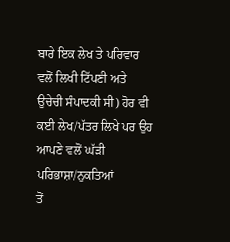ਬਾਰੇ ਇਕ ਲੇਖ ਤੇ ਪਰਿਵਾਰ ਵਲੋਂ ਲਿਖੀ ਟਿੱਪਣੀ ਅਤੇ
ਉਚੇਚੀ ਸੰਪਾਦਕੀ ਸੀ) ਹੋਰ ਵੀ ਕਈ ਲੇਖ/ਪੱਤਰ ਲਿਖੇ ਪਰ ਉਹ ਆਪਣੇ ਵਲੋਂ ਘੱੜੀ ਪਰਿਭਾਸ਼ਾ/ਨੁਕਤਿਆਂ
ਤੋਂ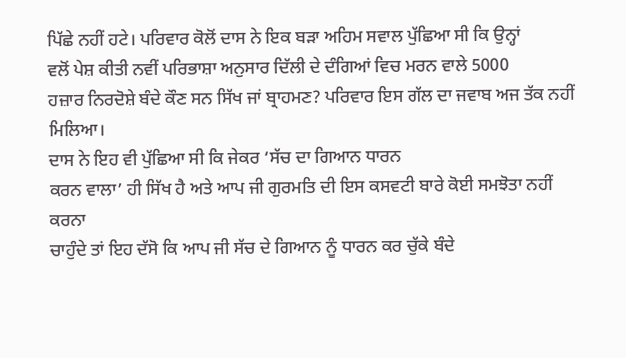ਪਿੱਛੇ ਨਹੀਂ ਹਟੇ। ਪਰਿਵਾਰ ਕੋਲੋਂ ਦਾਸ ਨੇ ਇਕ ਬੜਾ ਅਹਿਮ ਸਵਾਲ ਪੁੱਛਿਆ ਸੀ ਕਿ ਉਨ੍ਹਾਂ
ਵਲੋਂ ਪੇਸ਼ ਕੀਤੀ ਨਵੀਂ ਪਰਿਭਾਸ਼ਾ ਅਨੁਸਾਰ ਦਿੱਲੀ ਦੇ ਦੰਗਿਆਂ ਵਿਚ ਮਰਨ ਵਾਲੇ 5000
ਹਜ਼ਾਰ ਨਿਰਦੋਸ਼ੇ ਬੰਦੇ ਕੌਣ ਸਨ ਸਿੱਖ ਜਾਂ ਬ੍ਰਾਹਮਣ? ਪਰਿਵਾਰ ਇਸ ਗੱਲ ਦਾ ਜਵਾਬ ਅਜ ਤੱਕ ਨਹੀਂ
ਮਿਲਿਆ।
ਦਾਸ ਨੇ ਇਹ ਵੀ ਪੁੱਛਿਆ ਸੀ ਕਿ ਜੇਕਰ ‘ਸੱਚ ਦਾ ਗਿਆਨ ਧਾਰਨ
ਕਰਨ ਵਾਲਾ’ ਹੀ ਸਿੱਖ ਹੈ ਅਤੇ ਆਪ ਜੀ ਗੁਰਮਤਿ ਦੀ ਇਸ ਕਸਵਟੀ ਬਾਰੇ ਕੋਈ ਸਮਝੋਤਾ ਨਹੀਂ ਕਰਨਾ
ਚਾਹੁੰਦੇ ਤਾਂ ਇਹ ਦੱਸੋ ਕਿ ਆਪ ਜੀ ਸੱਚ ਦੇ ਗਿਆਨ ਨੂੰ ਧਾਰਨ ਕਰ ਚੁੱਕੇ ਬੰਦੇ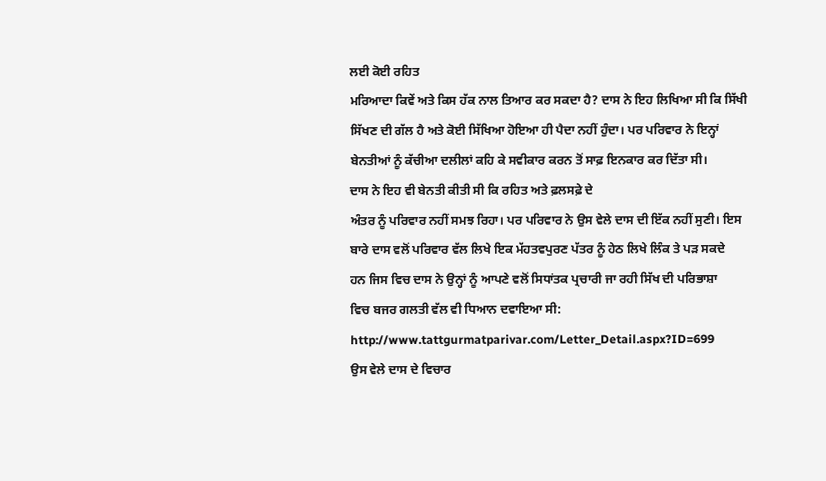ਲਈ ਕੋਈ ਰਹਿਤ
ਮਰਿਆਦਾ ਕਿਵੇਂ ਅਤੇ ਕਿਸ ਹੱਕ ਨਾਲ ਤਿਆਰ ਕਰ ਸਕਦਾ ਹੈ? ਦਾਸ ਨੇ ਇਹ ਲਿਖਿਆ ਸੀ ਕਿ ਸਿੱਖੀ
ਸਿੱਖਣ ਦੀ ਗੱਲ ਹੈ ਅਤੇ ਕੋਈ ਸਿੱਖਿਆ ਹੋਇਆ ਹੀ ਪੈਦਾ ਨਹੀਂ ਹੁੰਦਾ। ਪਰ ਪਰਿਵਾਰ ਨੇ ਇਨ੍ਹਾਂ
ਬੇਨਤੀਆਂ ਨੂੰ ਕੱਚੀਆ ਦਲੀਲਾਂ ਕਹਿ ਕੇ ਸਵੀਕਾਰ ਕਰਨ ਤੋਂ ਸਾਫ਼ ਇਨਕਾਰ ਕਰ ਦਿੱਤਾ ਸੀ।
ਦਾਸ ਨੇ ਇਹ ਵੀ ਬੇਨਤੀ ਕੀਤੀ ਸੀ ਕਿ ਰਹਿਤ ਅਤੇ ਫ਼ਲਸਫ਼ੇ ਦੇ
ਅੰਤਰ ਨੂੰ ਪਰਿਵਾਰ ਨਹੀਂ ਸਮਝ ਰਿਹਾ। ਪਰ ਪਰਿਵਾਰ ਨੇ ਉਸ ਵੇਲੇ ਦਾਸ ਦੀ ਇੱਕ ਨਹੀਂ ਸੁਣੀ। ਇਸ
ਬਾਰੇ ਦਾਸ ਵਲੋਂ ਪਰਿਵਾਰ ਵੱਲ ਲਿਖੇ ਇਕ ਮੱਹਤਵਪੁਰਣ ਪੱਤਰ ਨੂੰ ਹੇਠ ਲਿਖੇ ਲਿੰਕ ਤੇ ਪੜ ਸਕਦੇ
ਹਨ ਜਿਸ ਵਿਚ ਦਾਸ ਨੇ ਉਨ੍ਹਾਂ ਨੂੰ ਆਪਣੇ ਵਲੋਂ ਸਿਧਾਂਤਕ ਪ੍ਰਚਾਰੀ ਜਾ ਰਹੀ ਸਿੱਖ ਦੀ ਪਰਿਭਾਸ਼ਾ
ਵਿਚ ਬਜਰ ਗਲਤੀ ਵੱਲ ਵੀ ਧਿਆਨ ਦਵਾਇਆ ਸੀ:
http://www.tattgurmatparivar.com/Letter_Detail.aspx?ID=699
ਉਸ ਵੇਲੇ ਦਾਸ ਦੇ ਵਿਚਾਰ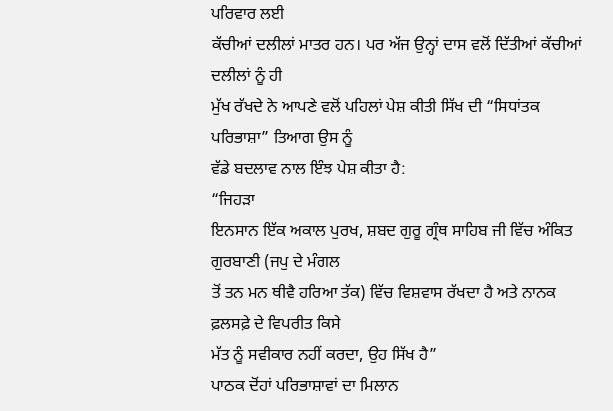ਪਰਿਵਾਰ ਲਈ
ਕੱਚੀਆਂ ਦਲੀਲਾਂ ਮਾਤਰ ਹਨ। ਪਰ ਅੱਜ ਉਨ੍ਹਾਂ ਦਾਸ ਵਲੋਂ ਦਿੱਤੀਆਂ ਕੱਚੀਆਂ ਦਲੀਲਾਂ ਨੂੰ ਹੀ
ਮੁੱਖ ਰੱਖਦੇ ਨੇ ਆਪਣੇ ਵਲੋਂ ਪਹਿਲਾਂ ਪੇਸ਼ ਕੀਤੀ ਸਿੱਖ ਦੀ “ਸਿਧਾਂਤਕ ਪਰਿਭਾਸ਼ਾ” ਤਿਆਗ ਉਸ ਨੂੰ
ਵੱਡੇ ਬਦਲਾਵ ਨਾਲ ਇੰਝ ਪੇਸ਼ ਕੀਤਾ ਹੈ:
“ਜਿਹੜਾ
ਇਨਸਾਨ ਇੱਕ ਅਕਾਲ ਪੁਰਖ, ਸ਼ਬਦ ਗੁਰੂ ਗ੍ਰੰਥ ਸਾਹਿਬ ਜੀ ਵਿੱਚ ਅੰਕਿਤ ਗੁਰਬਾਣੀ (ਜਪੁ ਦੇ ਮੰਗਲ
ਤੋਂ ਤਨ ਮਨ ਥੀਵੈ ਹਰਿਆ ਤੱਕ) ਵਿੱਚ ਵਿਸ਼ਵਾਸ ਰੱਖਦਾ ਹੈ ਅਤੇ ਨਾਨਕ ਫ਼ਲਸਫ਼ੇ ਦੇ ਵਿਪਰੀਤ ਕਿਸੇ
ਮੱਤ ਨੂੰ ਸਵੀਕਾਰ ਨਹੀਂ ਕਰਦਾ, ਉਹ ਸਿੱਖ ਹੈ”
ਪਾਠਕ ਦੋਂਹਾਂ ਪਰਿਭਾਸ਼ਾਵਾਂ ਦਾ ਮਿਲਾਨ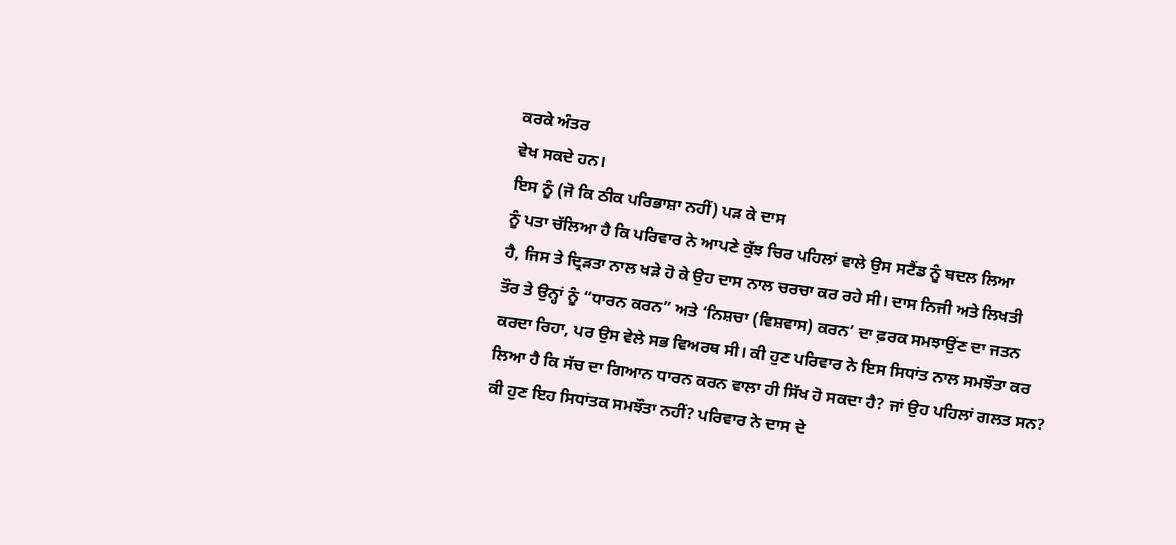ਕਰਕੇ ਅੰਤਰ
ਵੇਖ ਸਕਦੇ ਹਨ।
ਇਸ ਨੂੰ (ਜੋ ਕਿ ਠੀਕ ਪਰਿਭਾਸ਼ਾ ਨਹੀਂ) ਪੜ ਕੇ ਦਾਸ
ਨੂੰ ਪਤਾ ਚੱਲਿਆ ਹੈ ਕਿ ਪਰਿਵਾਰ ਨੇ ਆਪਣੇ ਕੁੱਝ ਚਿਰ ਪਹਿਲਾਂ ਵਾਲੇ ਉਸ ਸਟੈਂਡ ਨੂੰ ਬਦਲ ਲਿਆ
ਹੈ, ਜਿਸ ਤੇ ਦ੍ਰਿੜਤਾ ਨਾਲ ਖੜੇ ਹੋ ਕੇ ਉਹ ਦਾਸ ਨਾਲ ਚਰਚਾ ਕਰ ਰਹੇ ਸੀ। ਦਾਸ ਨਿਜੀ ਅਤੇ ਲਿਖਤੀ
ਤੌਰ ਤੇ ਉਨ੍ਹਾਂ ਨੂੰ “ਧਾਰਨ ਕਰਨ” ਅਤੇ ‘ਨਿਸ਼ਚਾ (ਵਿਸ਼ਵਾਸ) ਕਰਨ’ ਦਾ ਫ਼ਰਕ ਸਮਝਾਉਂਣ ਦਾ ਜਤਨ
ਕਰਦਾ ਰਿਹਾ, ਪਰ ਉਸ ਵੇਲੇ ਸਭ ਵਿਅਰਥ ਸੀ। ਕੀ ਹੁਣ ਪਰਿਵਾਰ ਨੇ ਇਸ ਸਿਧਾਂਤ ਨਾਲ ਸਮਝੌਤਾ ਕਰ
ਲਿਆ ਹੈ ਕਿ ਸੱਚ ਦਾ ਗਿਆਨ ਧਾਰਨ ਕਰਨ ਵਾਲਾ ਹੀ ਸਿੱਖ ਹੋ ਸਕਦਾ ਹੈ? ਜਾਂ ਉਹ ਪਹਿਲਾਂ ਗਲਤ ਸਨ?
ਕੀ ਹੁਣ ਇਹ ਸਿਧਾਂਤਕ ਸਮਝੌਤਾ ਨਹੀਂ? ਪਰਿਵਾਰ ਨੇ ਦਾਸ ਦੇ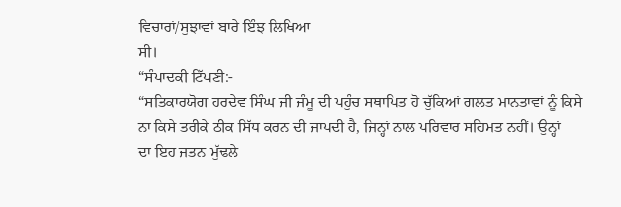ਵਿਚਾਰਾਂ/ਸੁਝਾਵਾਂ ਬਾਰੇ ਇੰਝ ਲਿਖਿਆ
ਸੀ।
“ਸੰਪਾਦਕੀ ਟਿੱਪਣੀ:-
“ਸਤਿਕਾਰਯੋਗ ਹਰਦੇਵ ਸਿੰਘ ਜੀ ਜੰਮੂ ਦੀ ਪਹੁੰਚ ਸਥਾਪਿਤ ਹੋ ਚੁੱਕਿਆਂ ਗਲਤ ਮਾਨਤਾਵਾਂ ਨੂੰ ਕਿਸੇ
ਨਾ ਕਿਸੇ ਤਰੀਕੇ ਠੀਕ ਸਿੱਧ ਕਰਨ ਦੀ ਜਾਪਦੀ ਹੈ, ਜਿਨ੍ਹਾਂ ਨਾਲ ਪਰਿਵਾਰ ਸਹਿਮਤ ਨਹੀਂ। ਉਨ੍ਹਾਂ
ਦਾ ਇਹ ਜਤਨ ਮੁੱਢਲੇ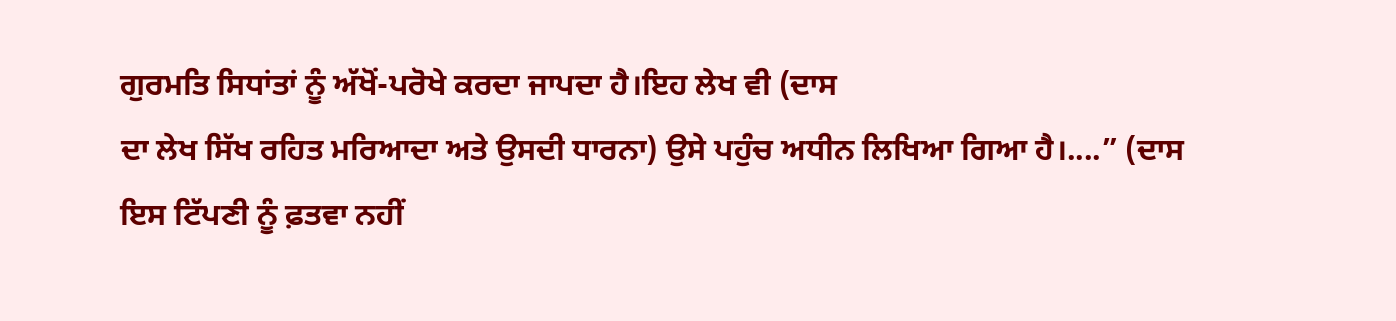ਗੁਰਮਤਿ ਸਿਧਾਂਤਾਂ ਨੂੰ ਅੱਖੋਂ-ਪਰੋਖੇ ਕਰਦਾ ਜਾਪਦਾ ਹੈ।ਇਹ ਲੇਖ ਵੀ (ਦਾਸ
ਦਾ ਲੇਖ ਸਿੱਖ ਰਹਿਤ ਮਰਿਆਦਾ ਅਤੇ ਉਸਦੀ ਧਾਰਨਾ) ਉਸੇ ਪਹੁੰਚ ਅਧੀਨ ਲਿਖਿਆ ਗਿਆ ਹੈ।....” (ਦਾਸ
ਇਸ ਟਿੱਪਣੀ ਨੂੰ ਫ਼ਤਵਾ ਨਹੀਂ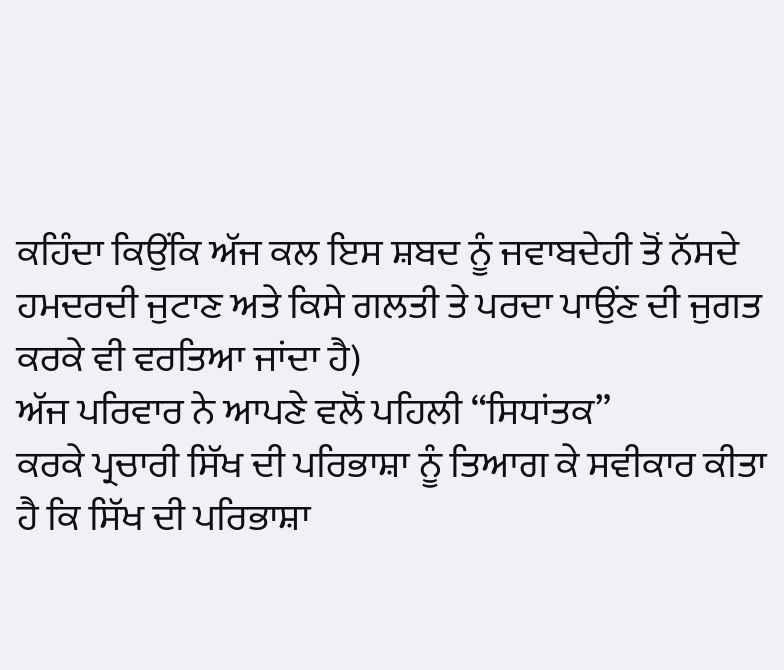ਕਹਿੰਦਾ ਕਿਉਂਕਿ ਅੱਜ ਕਲ ਇਸ ਸ਼ਬਦ ਨੂੰ ਜਵਾਬਦੇਹੀ ਤੋਂ ਨੱਸਦੇ
ਹਮਦਰਦੀ ਜੁਟਾਣ ਅਤੇ ਕਿਸੇ ਗਲਤੀ ਤੇ ਪਰਦਾ ਪਾਉਂਣ ਦੀ ਜੁਗਤ ਕਰਕੇ ਵੀ ਵਰਤਿਆ ਜਾਂਦਾ ਹੈ)
ਅੱਜ ਪਰਿਵਾਰ ਨੇ ਆਪਣੇ ਵਲੋਂ ਪਹਿਲੀ “ਸਿਧਾਂਤਕ”
ਕਰਕੇ ਪ੍ਰਚਾਰੀ ਸਿੱਖ ਦੀ ਪਰਿਭਾਸ਼ਾ ਨੂੰ ਤਿਆਗ ਕੇ ਸਵੀਕਾਰ ਕੀਤਾ ਹੈ ਕਿ ਸਿੱਖ ਦੀ ਪਰਿਭਾਸ਼ਾ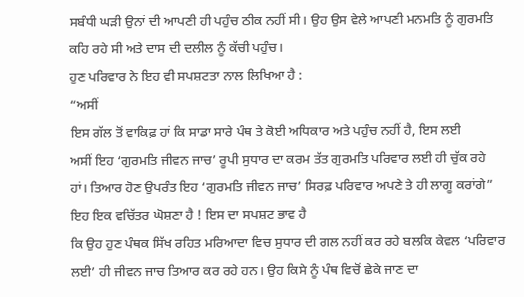ਸਬੰਧੀ ਘੜੀ ਉਨਾਂ ਦੀ ਆਪਣੀ ਹੀ ਪਹੁੰਚ ਠੀਕ ਨਹੀਂ ਸੀ। ਉਹ ਉਸ ਵੇਲੇ ਆਪਣੀ ਮਨਮਤਿ ਨੂੰ ਗੁਰਮਤਿ
ਕਹਿ ਰਹੇ ਸੀ ਅਤੇ ਦਾਸ ਦੀ ਦਲੀਲ ਨੂੰ ਕੱਚੀ ਪਹੁੰਚ।
ਹੁਣ ਪਰਿਵਾਰ ਨੇ ਇਹ ਵੀ ਸਪਸ਼ਟਤਾ ਨਾਲ ਲਿਖਿਆ ਹੈ :
“ਅਸੀਂ
ਇਸ ਗੱਲ ਤੋਂ ਵਾਕਿਫ਼ ਹਾਂ ਕਿ ਸਾਡਾ ਸਾਰੇ ਪੰਥ ਤੇ ਕੋਈ ਅਧਿਕਾਰ ਅਤੇ ਪਹੁੰਚ ਨਹੀਂ ਹੈ, ਇਸ ਲਈ
ਅਸੀਂ ਇਹ ‘ਗੁਰਮਤਿ ਜੀਵਨ ਜਾਚ’ ਰੂਪੀ ਸੁਧਾਰ ਦਾ ਕਰਮ ਤੱਤ ਗੁਰਮਤਿ ਪਰਿਵਾਰ ਲਈ ਹੀ ਚੁੱਕ ਰਹੇ
ਹਾਂ। ਤਿਆਰ ਹੋਣ ਉਪਰੰਤ ਇਹ ‘ਗੁਰਮਤਿ ਜੀਵਨ ਜਾਚ’ ਸਿਰਫ਼ ਪਰਿਵਾਰ ਅਪਣੇ ਤੇ ਹੀ ਲਾਗੂ ਕਰਾਂਗੇ”
ਇਹ ਇਕ ਵਚਿੱਤਰ ਘੋਸ਼ਣਾ ਹੈ ! ਇਸ ਦਾ ਸਪਸ਼ਟ ਭਾਵ ਹੈ
ਕਿ ਉਹ ਹੁਣ ਪੰਥਕ ਸਿੱਖ ਰਹਿਤ ਮਰਿਆਦਾ ਵਿਚ ਸੁਧਾਰ ਦੀ ਗਲ ਨਹੀਂ ਕਰ ਰਹੇ ਬਲਕਿ ਕੇਵਲ ‘ਪਰਿਵਾਰ
ਲਈ’ ਹੀ ਜੀਵਨ ਜਾਚ ਤਿਆਰ ਕਰ ਰਹੇ ਹਨ। ਉਹ ਕਿਸੇ ਨੂੰ ਪੰਥ ਵਿਚੋਂ ਛੇਕੇ ਜਾਣ ਦਾ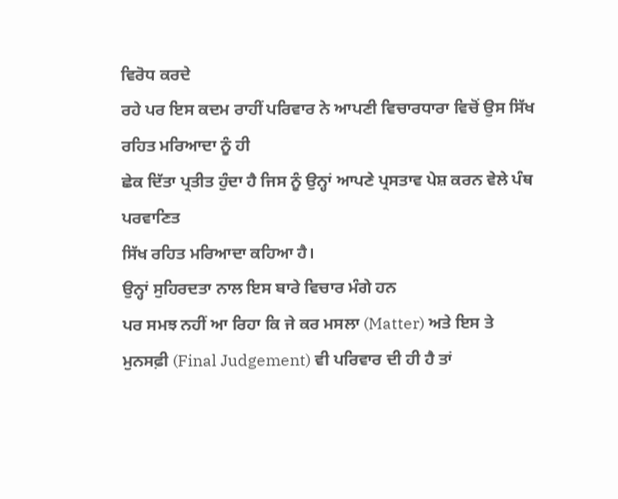ਵਿਰੋਧ ਕਰਦੇ
ਰਹੇ ਪਰ ਇਸ ਕਦਮ ਰਾਹੀਂ ਪਰਿਵਾਰ ਨੇ ਆਪਣੀ ਵਿਚਾਰਧਾਰਾ ਵਿਚੋਂ ਉਸ ਸਿੱਖ ਰਹਿਤ ਮਰਿਆਦਾ ਨੂੰ ਹੀ
ਛੇਕ ਦਿੱਤਾ ਪ੍ਰਤੀਤ ਹੁੰਦਾ ਹੈ ਜਿਸ ਨੂੰ ਉਨ੍ਹਾਂ ਆਪਣੇ ਪ੍ਰਸਤਾਵ ਪੇਸ਼ ਕਰਨ ਵੇਲੇ ਪੰਥ ਪਰਵਾਣਿਤ
ਸਿੱਖ ਰਹਿਤ ਮਰਿਆਦਾ ਕਹਿਆ ਹੈ।
ਉਨ੍ਹਾਂ ਸੁਹਿਰਦਤਾ ਨਾਲ ਇਸ ਬਾਰੇ ਵਿਚਾਰ ਮੰਗੇ ਹਨ
ਪਰ ਸਮਝ ਨਹੀਂ ਆ ਰਿਹਾ ਕਿ ਜੇ ਕਰ ਮਸਲਾ (Matter) ਅਤੇ ਇਸ ਤੇ
ਮੁਨਸਫ਼ੀ (Final Judgement) ਵੀ ਪਰਿਵਾਰ ਦੀ ਹੀ ਹੈ ਤਾਂ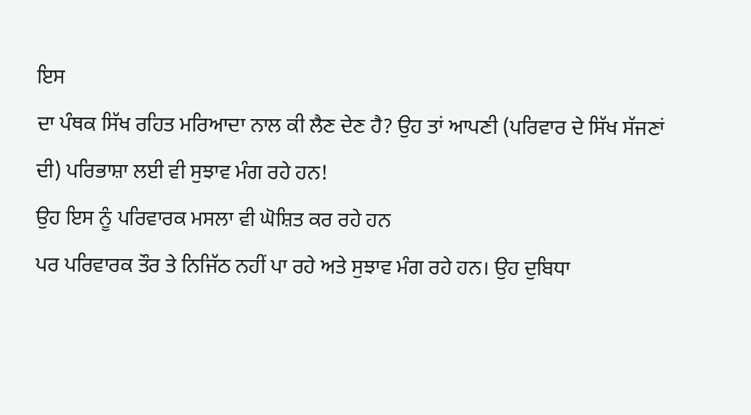ਇਸ
ਦਾ ਪੰਥਕ ਸਿੱਖ ਰਹਿਤ ਮਰਿਆਦਾ ਨਾਲ ਕੀ ਲੈਣ ਦੇਣ ਹੈ? ਉਹ ਤਾਂ ਆਪਣੀ (ਪਰਿਵਾਰ ਦੇ ਸਿੱਖ ਸੱਜਣਾਂ
ਦੀ) ਪਰਿਭਾਸ਼ਾ ਲਈ ਵੀ ਸੁਝਾਵ ਮੰਗ ਰਹੇ ਹਨ!
ਉਹ ਇਸ ਨੂੰ ਪਰਿਵਾਰਕ ਮਸਲਾ ਵੀ ਘੋਸ਼ਿਤ ਕਰ ਰਹੇ ਹਨ
ਪਰ ਪਰਿਵਾਰਕ ਤੌਰ ਤੇ ਨਿਜਿੱਠ ਨਹੀਂ ਪਾ ਰਹੇ ਅਤੇ ਸੁਝਾਵ ਮੰਗ ਰਹੇ ਹਨ। ਉਹ ਦੁਬਿਧਾ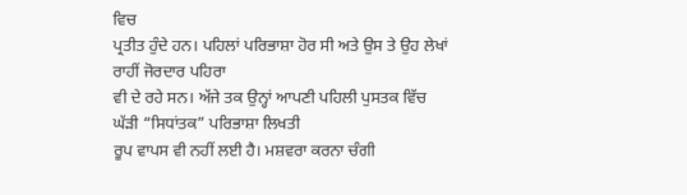ਵਿਚ
ਪ੍ਰਤੀਤ ਹੁੰਦੇ ਹਨ। ਪਹਿਲਾਂ ਪਰਿਭਾਸ਼ਾ ਹੋਰ ਸੀ ਅਤੇ ਉਸ ਤੇ ਉਹ ਲੇਖਾਂ ਰਾਹੀਂ ਜੋਰਦਾਰ ਪਹਿਰਾ
ਵੀ ਦੇ ਰਹੇ ਸਨ। ਅੱਜੇ ਤਕ ਉਨ੍ਹਾਂ ਆਪਣੀ ਪਹਿਲੀ ਪੁਸਤਕ ਵਿੱਚ ਘੱੜੀ “ਸਿਧਾਂਤਕ” ਪਰਿਭਾਸ਼ਾ ਲਿਖਤੀ
ਰੂਪ ਵਾਪਸ ਵੀ ਨਹੀਂ ਲਈ ਹੈ। ਮਸ਼ਵਰਾ ਕਰਨਾ ਚੰਗੀ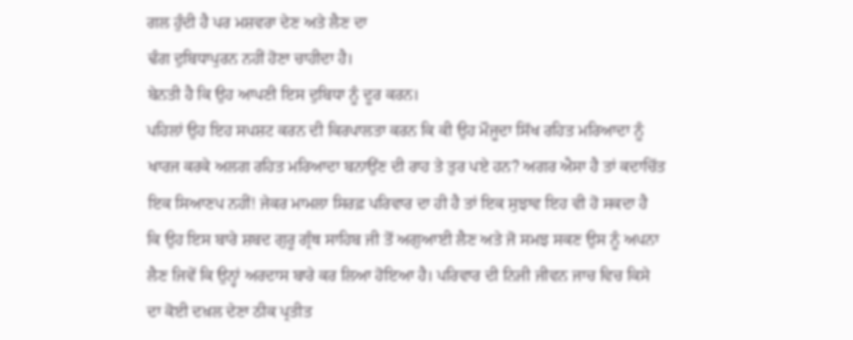ਗਲ ਹੁੰਦੀ ਹੈ ਪਰ ਮਸ਼ਵਰਾ ਦੇਣ ਅਤੇ ਲੈਣ ਦਾ
ਢੰਗ ਦੁਬਿਧਾਪੁਰਨ ਨਹੀਂ ਹੋਣਾ ਚਾਹੀਦਾ ਹੈ।
ਬੇਨਤੀ ਹੈ ਕਿ ਉਹ ਆਪਣੀ ਇਸ ਦੁਬਿਧਾ ਨੂੰ ਦੂਰ ਕਰਨ।
ਪਹਿਲਾਂ ਉਹ ਇਹ ਸਪਸ਼ਟ ਕਰਨ ਦੀ ਕਿਰਪਾਲਤਾ ਕਰਨ ਕਿ ਕੀ ਉਹ ਮੌਜੂਦਾ ਸਿੱਖ ਰਹਿਤ ਮਰਿਆਦਾ ਨੂੰ
ਖਾਰਜ ਕਰਕੇ ਅਲਗ ਰਹਿਤ ਮਰਿਆਦਾ ਬਨਾਉਂਣ ਦੀ ਰਾਹ ਤੇ ਤੁਰ ਪਏ ਹਨ? ਅਗਰ ਐਸਾ ਹੈ ਤਾਂ ਕਦਾਚਿੱਤ
ਇਕ ਸਿਆਣਪ ਨਹੀਂ! ਜੇਕਰ ਮਾਮਲਾ ਸਿਰਫ਼ ਪਰਿਵਾਰ ਦਾ ਹੀ ਹੈ ਤਾਂ ਇਕ ਸੁਝਾਵ ਇਹ ਵੀ ਹੋ ਸਕਦਾ ਹੈ
ਕਿ ਉਹ ਇਸ ਬਾਰੇ ਸ਼ਬਦ ਗੁਰੂ ਗ੍ਰੰਥ ਸਾਹਿਬ ਜੀ ਤੋਂ ਅਗੁਆਈ ਲੈਣ ਅਤੇ ਜੋ ਸਮਝ ਸਕਣ ਉਸ ਨੂੰ ਅਪਨਾ
ਲੈਣ ਜਿਵੇਂ ਕਿ ਉਨ੍ਹਾਂ ਅਰਦਾਸ ਬਾਰੇ ਕਰ ਲਿਆ ਹੋਇਆ ਹੈ। ਪਰਿਵਾਰ ਦੀ ਨਿਜੀ ਜੀਵਨ ਜਾਚ ਵਿਚ ਕਿਸੇ
ਦਾ ਕੋਈ ਦਖ਼ਲ ਦੇਣਾ ਠੀਕ ਪ੍ਰਤੀਤ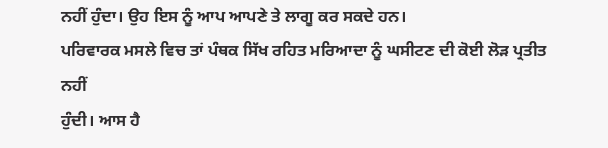ਨਹੀਂ ਹੁੰਦਾ। ਉਹ ਇਸ ਨੂੰ ਆਪ ਆਪਣੇ ਤੇ ਲਾਗੂ ਕਰ ਸਕਦੇ ਹਨ।
ਪਰਿਵਾਰਕ ਮਸਲੇ ਵਿਚ ਤਾਂ ਪੰਥਕ ਸਿੱਖ ਰਹਿਤ ਮਰਿਆਦਾ ਨੂੰ ਘਸੀਟਣ ਦੀ ਕੋਈ ਲੋੜ ਪ੍ਰਤੀਤ ਨਹੀਂ
ਹੁੰਦੀ। ਆਸ ਹੈ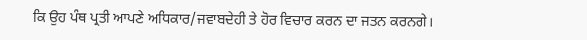ਕਿ ਉਹ ਪੰਥ ਪ੍ਰਤੀ ਆਪਣੇ ਅਧਿਕਾਰ/ਜਵਾਬਦੇਹੀ ਤੇ ਹੋਰ ਵਿਚਾਰ ਕਰਨ ਦਾ ਜਤਨ ਕਰਨਗੇ।